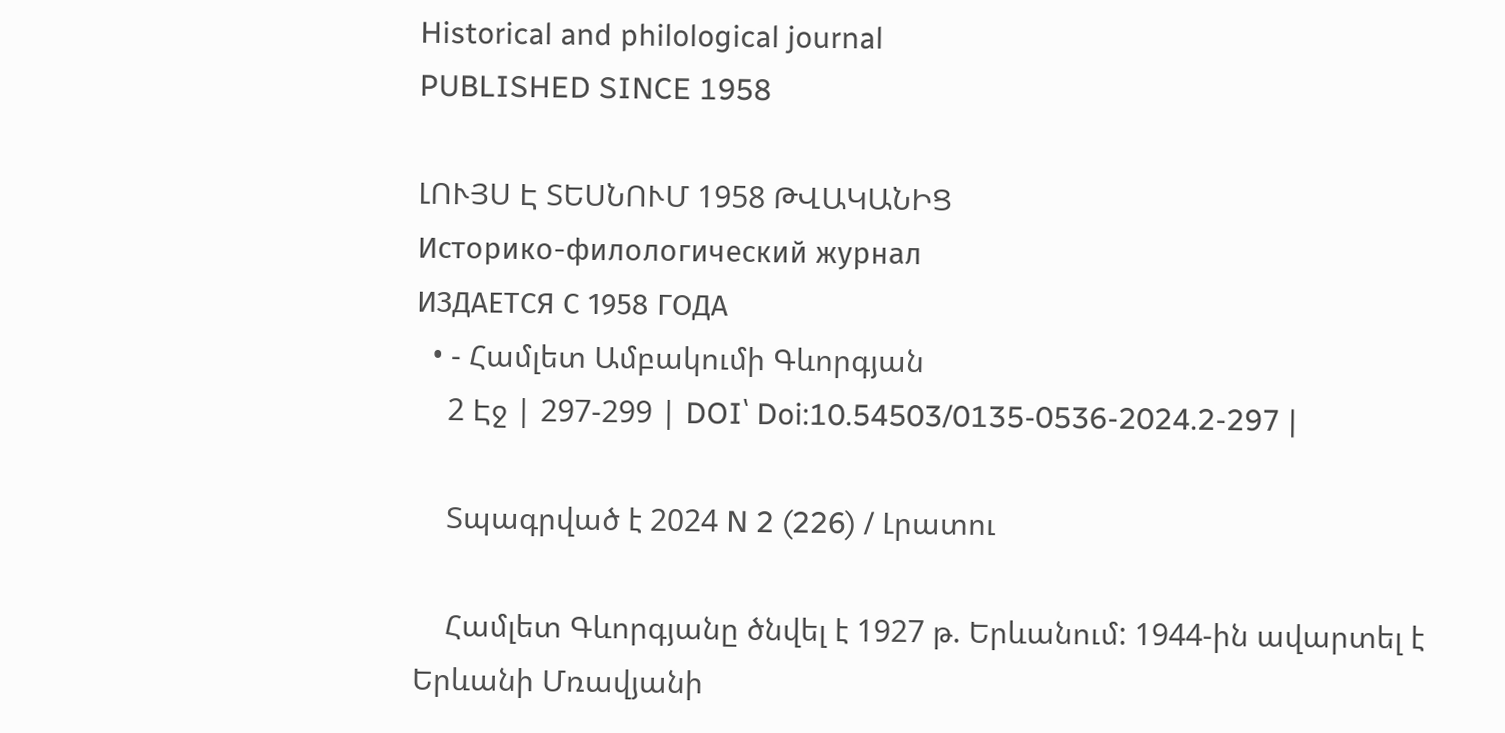Historical and philological journal
PUBLISHED SINCE 1958

ԼՈՒՅՍ Է ՏԵՍՆՈՒՄ 1958 ԹՎԱԿԱՆԻՑ
Историко-филологический журнал
ИЗДАЕТСЯ С 1958 ГОДА
  • - Համլետ Ամբակումի Գևորգյան
    2 Էջ | 297-299 | DOI՝ Doi:10.54503/0135-0536-2024.2-297 |

    Տպագրված է 2024 N 2 (226) / Լրատու

    Համլետ Գևորգյանը ծնվել է 1927 թ. Երևանում: 1944-ին ավարտել է Երևանի Մռավյանի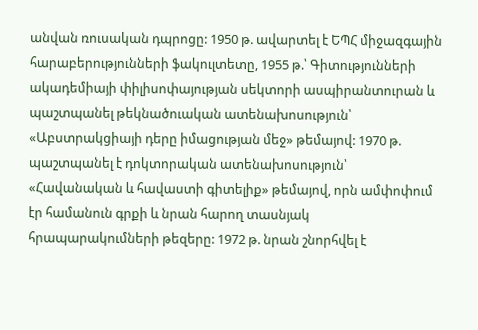անվան ռուսական դպրոցը: 1950 թ. ավարտել է ԵՊՀ միջազգային հարաբերությունների ֆակուլտետը, 1955 թ.՝ Գիտությունների ակադեմիայի փիլիսոփայության սեկտորի ասպիրանտուրան և պաշտպանել թեկնածուական ատենախոսություն՝ «Աբստրակցիայի դերը իմացության մեջ» թեմայով: 1970 թ. պաշտպանել է դոկտորական ատենախոսություն՝ «Հավանական և հավաստի գիտելիք» թեմայով, որն ամփոփում էր համանուն գրքի և նրան հարող տասնյակ հրապարակումների թեզերը: 1972 թ. նրան շնորհվել է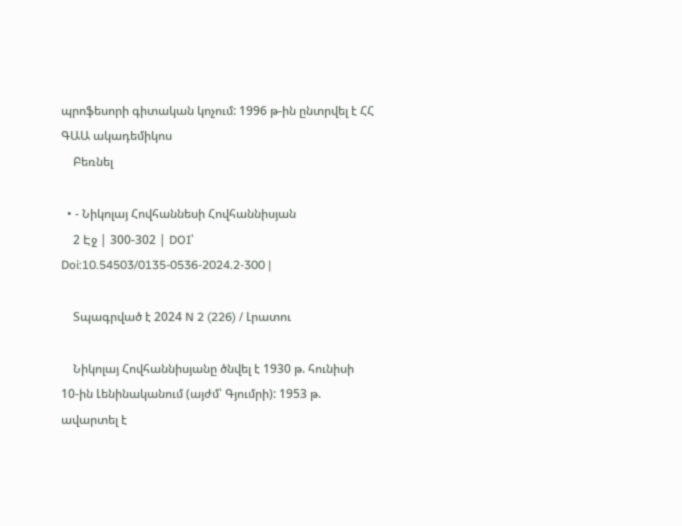պրոֆեսորի գիտական կոչում: 1996 թ-ին ընտրվել է ՀՀ ԳԱԱ ակադեմիկոս
    Բեռնել

  • - Նիկոլայ Հովհաննեսի Հովհաննիսյան
    2 Էջ | 300-302 | DOI՝ Doi:10.54503/0135-0536-2024.2-300 |

    Տպագրված է 2024 N 2 (226) / Լրատու

    Նիկոլայ Հովհաննիսյանը ծնվել է 1930 թ. հունիսի 10-ին Լենինականում (այժմ՝ Գյումրի): 1953 թ. ավարտել է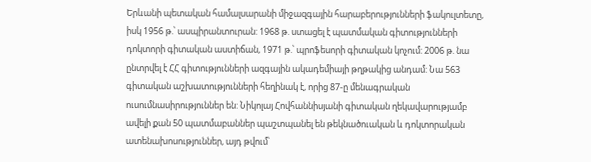Երևանի պետական համալսարանի միջազգային հարաբերությունների ֆակուլտետը, իսկ 1956 թ.՝ ասպիրանտուրան: 1968 թ. ստացել է պատմական գիտությունների դոկտորի գիտական աստիճան, 1971 թ.՝ պրոֆեսորի գիտական կոչում: 2006 թ. նա ընտրվել է ՀՀ գիտությունների ազգային ակադեմիայի թղթակից անդամ: Նա 563 գիտական աշխատությունների հեղինակ է, որից 87-ը մենագրական ուսումնասիրություններ են: Նիկոլայ Հովհաննիսյանի գիտական ղեկավարությամբ ավելի քան 50 պատմաբաններ պաշտպանել են թեկնածուական և դոկտորական ատենախոսություններ, այդ թվում՝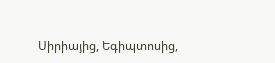Սիրիայից, Եգիպտոսից,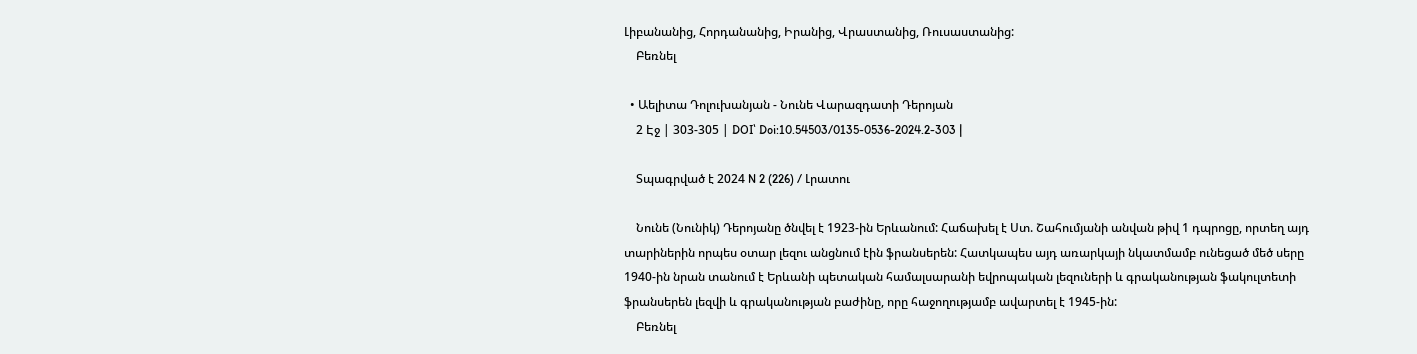Լիբանանից, Հորդանանից, Իրանից, Վրաստանից, Ռուսաստանից:
    Բեռնել

  • Աելիտա Դոլուխանյան - Նունե Վարազդատի Դերոյան
    2 Էջ | 303-305 | DOI՝ Doi:10.54503/0135-0536-2024.2-303 |

    Տպագրված է 2024 N 2 (226) / Լրատու

    Նունե (Նունիկ) Դերոյանը ծնվել է 1923-ին Երևանում: Հաճախել է Ստ. Շահումյանի անվան թիվ 1 դպրոցը, որտեղ այդ տարիներին որպես օտար լեզու անցնում էին ֆրանսերեն: Հատկապես այդ առարկայի նկատմամբ ունեցած մեծ սերը 1940-ին նրան տանում է Երևանի պետական համալսարանի եվրոպական լեզուների և գրականության ֆակուլտետի ֆրանսերեն լեզվի և գրականության բաժինը, որը հաջողությամբ ավարտել է 1945-ին:
    Բեռնել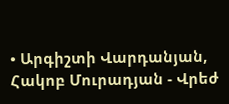• Արգիշտի Վարդանյան, Հակոբ Մուրադյան - Վրեժ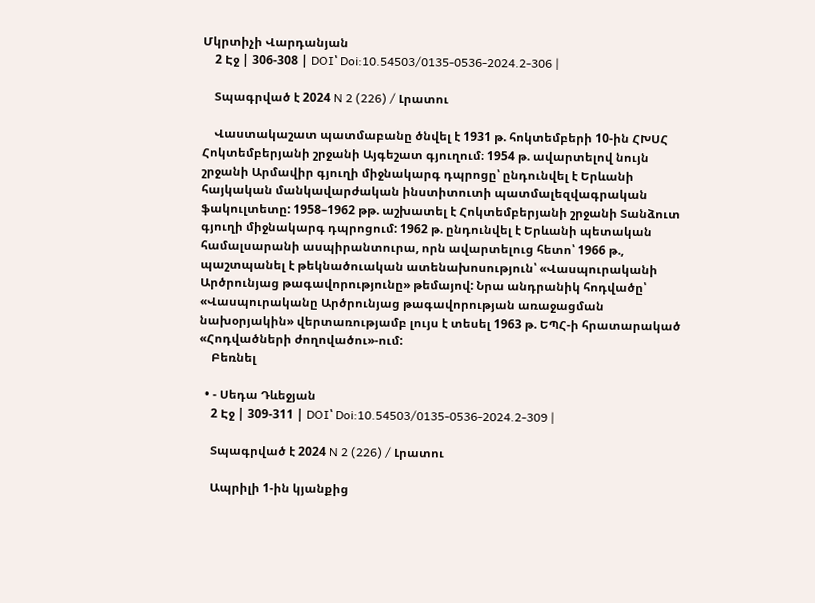Մկրտիչի Վարդանյան
    2 Էջ | 306-308 | DOI՝ Doi:10.54503/0135-0536-2024.2-306 |

    Տպագրված է 2024 N 2 (226) / Լրատու

    Վաստակաշատ պատմաբանը ծնվել է 1931 թ. հոկտեմբերի 10-ին ՀԽՍՀ Հոկտեմբերյանի շրջանի Այգեշատ գյուղում։ 1954 թ. ավարտելով նույն շրջանի Արմավիր գյուղի միջնակարգ դպրոցը՝ ընդունվել է Երևանի հայկական մանկավարժական ինստիտուտի պատմալեզվագրական ֆակուլտետը: 1958–1962 թթ. աշխատել է Հոկտեմբերյանի շրջանի Տանձուտ գյուղի միջնակարգ դպրոցում: 1962 թ. ընդունվել է Երևանի պետական համալսարանի ասպիրանտուրա, որն ավարտելուց հետո՝ 1966 թ., պաշտպանել է թեկնածուական ատենախոսություն՝ «Վասպուրականի Արծրունյաց թագավորությունը» թեմայով: Նրա անդրանիկ հոդվածը՝ «Վասպուրականը Արծրունյաց թագավորության առաջացման նախօրյակին» վերտառությամբ լույս է տեսել 1963 թ. ԵՊՀ-ի հրատարակած «Հոդվածների ժողովածու»-ում:
    Բեռնել

  • - Սեդա Դևեջյան
    2 Էջ | 309-311 | DOI՝ Doi:10.54503/0135-0536-2024.2-309 |

    Տպագրված է 2024 N 2 (226) / Լրատու

    Ապրիլի 1-ին կյանքից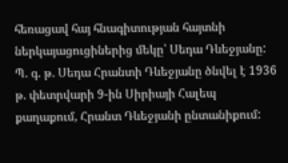հեռացավ հայ հնագիտության հայտնի ներկայացուցիներից մեկը՝ Սեդա Դևեջյանը: Պ. գ. թ. Սեդա Հրանտի Դևեջյանը ծնվել է 1936 թ. փետրվարի 9-ին Սիրիայի Հալեպ քաղաքում, Հրանտ Դևեջյանի ընտանիքում: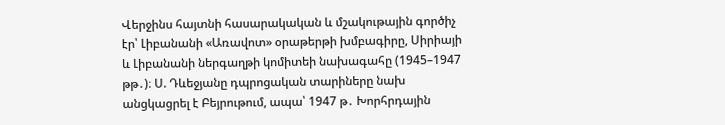Վերջինս հայտնի հասարակական և մշակութային գործիչ էր՝ Լիբանանի «Առավոտ» օրաթերթի խմբագիրը, Սիրիայի և Լիբանանի ներգաղթի կոմիտեի նախագահը (1945–1947 թթ․)։ Ս. Դևեջյանը դպրոցական տարիները նախ անցկացրել է Բեյրութում, ապա՝ 1947 թ․ Խորհրդային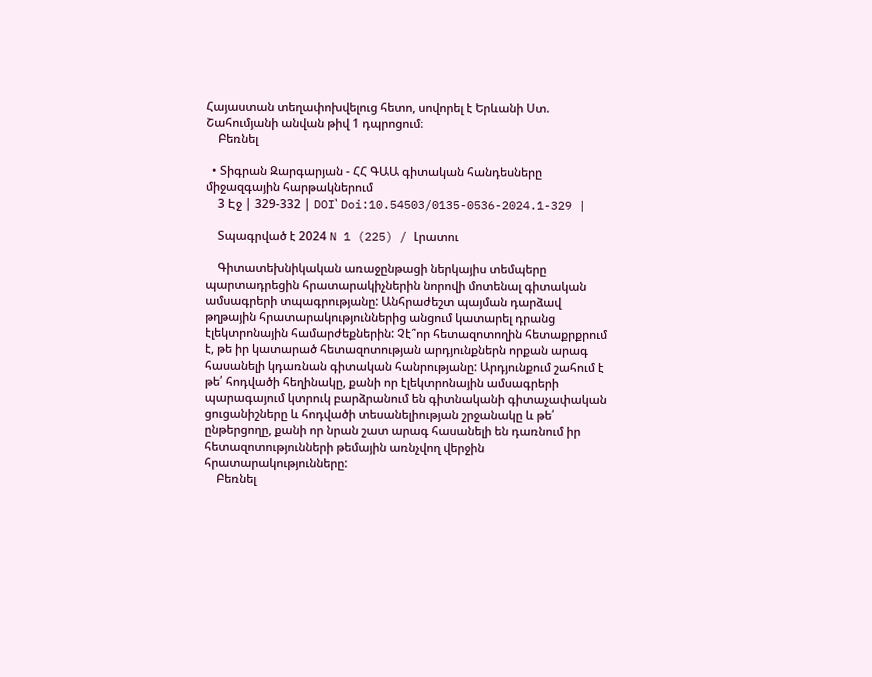Հայաստան տեղափոխվելուց հետո, սովորել է Երևանի Ստ. Շահումյանի անվան թիվ 1 դպրոցում։
    Բեռնել

  • Տիգրան Զարգարյան - ՀՀ ԳԱԱ գիտական հանդեսները միջազգային հարթակներում
    3 Էջ | 329-332 | DOI՝ Doi:10.54503/0135-0536-2024.1-329 |

    Տպագրված է 2024 N 1 (225) / Լրատու

    Գիտատեխնիկական առաջընթացի ներկայիս տեմպերը պարտադրեցին հրատարակիչներին նորովի մոտենալ գիտական ամսագրերի տպագրությանը: Անհրաժեշտ պայման դարձավ թղթային հրատարակություններից անցում կատարել դրանց էլեկտրոնային համարժեքներին: Չէ՞որ հետազոտողին հետաքրքրում է, թե իր կատարած հետազոտության արդյունքներն որքան արագ հասանելի կդառնան գիտական հանրությանը: Արդյունքում շահում է թե՛ հոդվածի հեղինակը, քանի որ էլեկտրոնային ամսագրերի պարագայում կտրուկ բարձրանում են գիտնականի գիտաչափական ցուցանիշները և հոդվածի տեսանելիության շրջանակը և թե՛ ընթերցողը, քանի որ նրան շատ արագ հասանելի են դառնում իր հետազոտությունների թեմային առնչվող վերջին հրատարակությունները:
    Բեռնել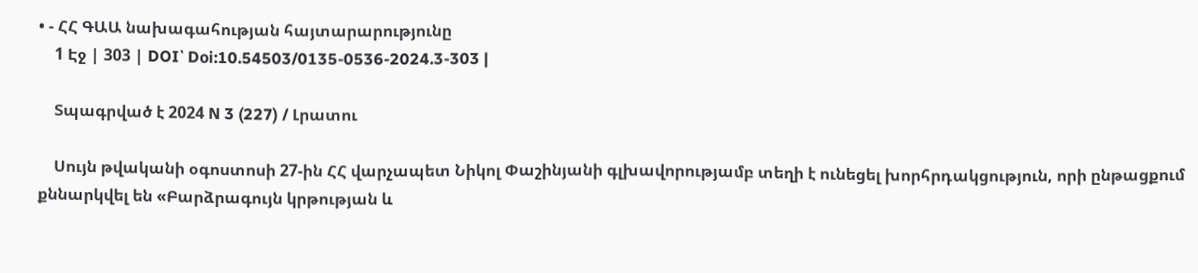• - ՀՀ ԳԱԱ նախագահության հայտարարությունը
    1 Էջ | 303 | DOI՝ Doi:10.54503/0135-0536-2024.3-303 |

    Տպագրված է 2024 N 3 (227) / Լրատու

    Սույն թվականի օգոստոսի 27-ին ՀՀ վարչապետ Նիկոլ Փաշինյանի գլխավորությամբ տեղի է ունեցել խորհրդակցություն, որի ընթացքում քննարկվել են «Բարձրագույն կրթության և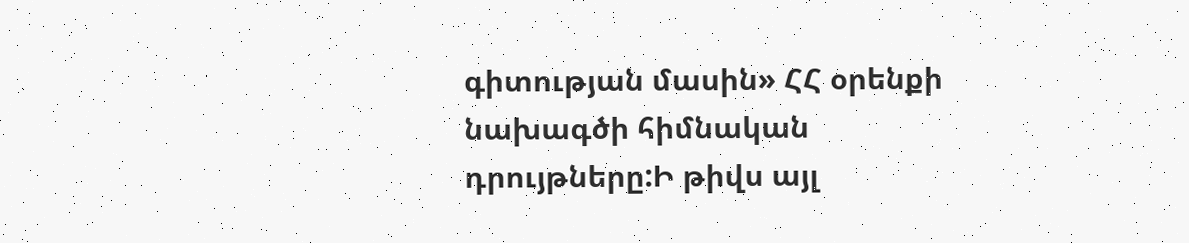գիտության մասին» ՀՀ օրենքի նախագծի հիմնական դրույթները:Ի թիվս այլ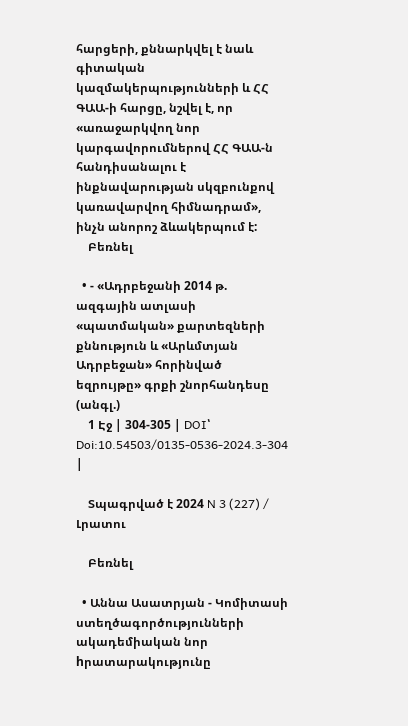հարցերի, քննարկվել է նաև գիտական կազմակերպությունների և ՀՀ ԳԱԱ-ի հարցը, նշվել է, որ «առաջարկվող նոր կարգավորումներով ՀՀ ԳԱԱ-ն հանդիսանալու է ինքնավարության սկզբունքով կառավարվող հիմնադրամ», ինչն անորոշ ձևակերպում է:
    Բեռնել

  • - «Ադրբեջանի 2014 թ. ազգային ատլասի «պատմական» քարտեզների քննություն և «Արևմտյան Ադրբեջան» հորինված եզրույթը» գրքի շնորհանդեսը (անգլ.)
    1 Էջ | 304-305 | DOI՝ Doi:10.54503/0135-0536-2024.3-304 |

    Տպագրված է 2024 N 3 (227) / Լրատու

    Բեռնել

  • Աննա Ասատրյան - Կոմիտասի ստեղծագործությունների ակադեմիական նոր hրատարակությունը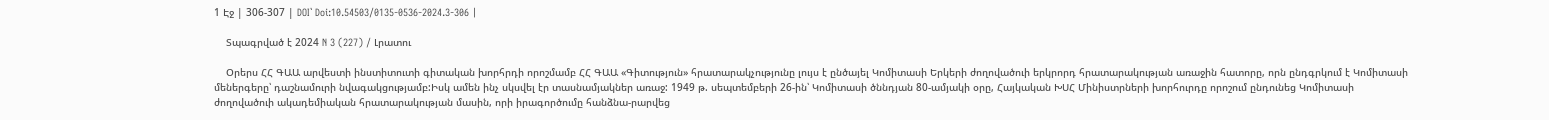1 Էջ | 306-307 | DOI՝ Doi:10.54503/0135-0536-2024.3-306 |

    Տպագրված է 2024 N 3 (227) / Լրատու

    Օրերս ՀՀ ԳԱԱ արվեստի ինստիտուտի գիտական խորհրդի որոշմամբ ՀՀ ԳԱԱ «Գիտություն» հրատարակչությունը լույս է ընծայել Կոմիտասի Երկերի ժողովածուի երկրորդ հրատարակության առաջին հատորը, որն ընդգրկում է Կոմիտասի մեներգերը՝ դաշնամուրի նվագակցությամբ:Իսկ ամեն ինչ սկսվել էր տասնամյակներ առաջ: 1949 թ. սեպտեմբերի 26-ին՝ Կոմիտասի ծննդյան 80-ամյակի օրը, Հայկական ԽՍՀ Մինիստրների խորհուրդը որոշում ընդունեց Կոմիտասի ժողովածուի ակադեմիական հրատարակության մասին, որի իրագործումը հանձնա-րարվեց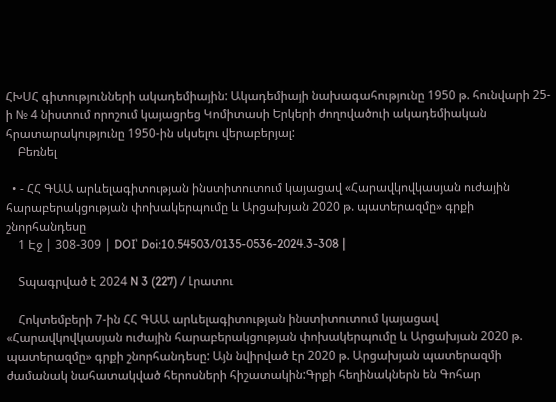ՀԽՍՀ գիտությունների ակադեմիային: Ակադեմիայի նախագահությունը 1950 թ. հունվարի 25-ի № 4 նիստում որոշում կայացրեց Կոմիտասի Երկերի ժողովածուի ակադեմիական հրատարակությունը 1950-ին սկսելու վերաբերյալ:
    Բեռնել

  • - ՀՀ ԳԱԱ արևելագիտության ինստիտուտում կայացավ «Հարավկովկասյան ուժային հարաբերակցության փոխակերպումը և Արցախյան 2020 թ. պատերազմը» գրքի շնորհանդեսը
    1 Էջ | 308-309 | DOI՝ Doi:10.54503/0135-0536-2024.3-308 |

    Տպագրված է 2024 N 3 (227) / Լրատու

    Հոկտեմբերի 7-ին ՀՀ ԳԱԱ արևելագիտության ինստիտուտում կայացավ «Հարավկովկասյան ուժային հարաբերակցության փոխակերպումը և Արցախյան 2020 թ. պատերազմը» գրքի շնորհանդեսը: Այն նվիրված էր 2020 թ. Արցախյան պատերազմի ժամանակ նահատակված հերոսների հիշատակին:Գրքի հեղինակներն են Գոհար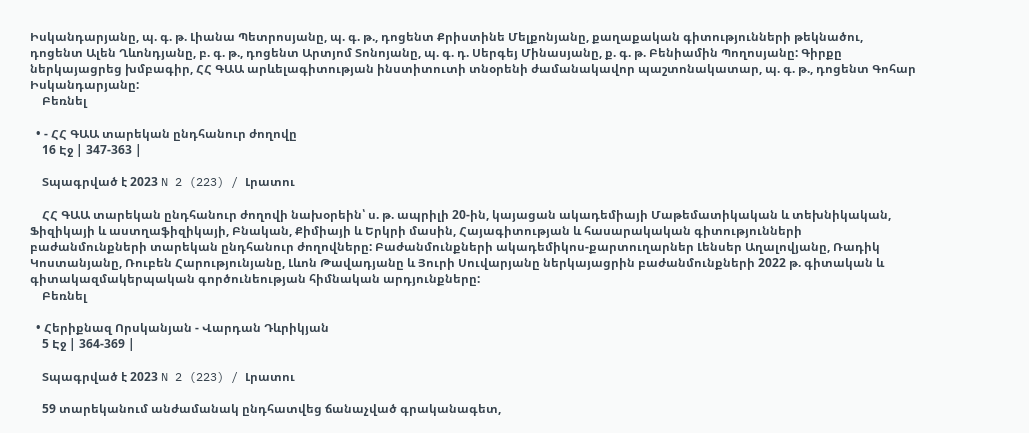Իսկանդարյանը, պ. գ. թ. Լիանա Պետրոսյանը, պ. գ. թ., դոցենտ Քրիստինե Մելքոնյանը, քաղաքական գիտությունների թեկնածու, դոցենտ Ալեն Ղևոնդյանը, բ. գ. թ., դոցենտ Արտյոմ Տոնոյանը, պ. գ. դ. Սերգեյ Մինասյանը, ք. գ. թ. Բենիամին Պողոսյանը: Գիրքը ներկայացրեց խմբագիր, ՀՀ ԳԱԱ արևելագիտության ինստիտուտի տնօրենի ժամանակավոր պաշտոնակատար, պ. գ. թ., դոցենտ Գոհար Իսկանդարյանը:
    Բեռնել

  • - ՀՀ ԳԱԱ տարեկան ընդհանուր ժողովը
    16 Էջ | 347-363 |

    Տպագրված է 2023 N 2 (223) / Լրատու

    ՀՀ ԳԱԱ տարեկան ընդհանուր ժողովի նախօրեին՝ ս. թ. ապրիլի 20-ին, կայացան ակադեմիայի Մաթեմատիկական և տեխնիկական, Ֆիզիկայի և աստղաֆիզիկայի, Բնական, Քիմիայի և Երկրի մասին, Հայագիտության և հասարակական գիտությունների բաժանմունքների տարեկան ընդհանուր ժողովները: Բաժանմունքների ակադեմիկոս-քարտուղարներ Լենսեր Աղալովյանը, Ռադիկ Կոստանյանը, Ռուբեն Հարությունյանը, Լևոն Թավադյանը և Յուրի Սուվարյանը ներկայացրին բաժանմունքների 2022 թ. գիտական և գիտակազմակերպական գործունեության հիմնական արդյունքները:
    Բեռնել

  • Հերիքնազ Որսկանյան - Վարդան Դևրիկյան
    5 Էջ | 364-369 |

    Տպագրված է 2023 N 2 (223) / Լրատու

    59 տարեկանում անժամանակ ընդհատվեց ճանաչված գրականագետ,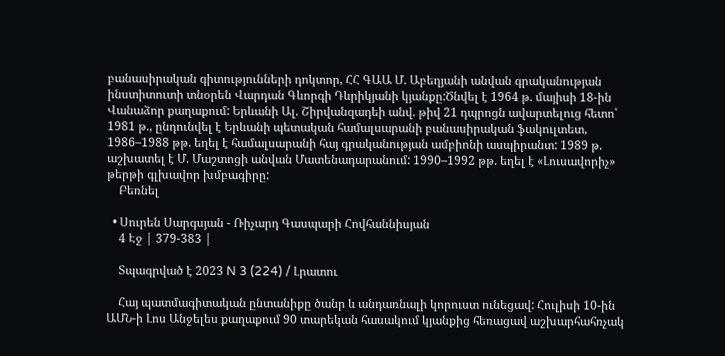բանասիրական գիտությունների դոկտոր, ՀՀ ԳԱԱ Մ. Աբեղյանի անվան գրականության ինստիտուտի տնօրեն Վարդան Գևորգի Դևրիկյանի կյանքը:Ծնվել է 1964 թ. մայիսի 18-ին Վանաձոր քաղաքում: Երևանի Ալ. Շիրվանզադեի անվ. թիվ 21 դպրոցն ավարտելուց հետո՝ 1981 թ., ընդունվել է Երևանի պետական համալսարանի բանասիրական ֆակուլտետ, 1986–1988 թթ. եղել է համալսարանի հայ գրականության ամբիոնի ասպիրանտ: 1989 թ. աշխատել է Մ. Մաշտոցի անվան Մատենադարանում: 1990–1992 թթ. եղել է «Լուսավորիչ» թերթի գլխավոր խմբագիրը:
    Բեռնել

  • Սուրեն Սարգսյան - Ռիչարդ Գասպարի Հովհաննիսյան
    4 Էջ | 379-383 |

    Տպագրված է 2023 N 3 (224) / Լրատու

    Հայ պատմագիտական ընտանիքը ծանր և անդառնալի կորուստ ունեցավ: Հուլիսի 10-ին ԱՄՆ-ի Լոս Անջելես քաղաքում 90 տարեկան հասակում կյանքից հեռացավ աշխարհահռչակ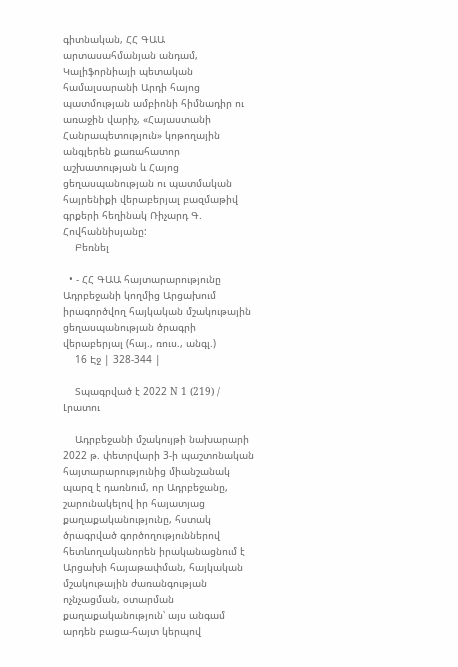գիտնական, ՀՀ ԳԱԱ արտասահմանյան անդամ, Կալիֆորնիայի պետական համալսարանի Արդի հայոց պատմության ամբիոնի հիմնադիր ու առաջին վարիչ, «Հայաստանի Հանրապետություն» կոթողային անգլերեն քառահատոր աշխատության և Հայոց ցեղասպանության ու պատմական հայրենիքի վերաբերյալ բազմաթիվ գրքերի հեղինակ Ռիչարդ Գ. Հովհաննիսյանը:
    Բեռնել

  • - ՀՀ ԳԱԱ հայտարարությունը Ադրբեջանի կողմից Արցախում իրագործվող հայկական մշակութային ցեղասպանության ծրագրի վերաբերյալ (հայ., ռուս., անգլ.)
    16 Էջ | 328-344 |

    Տպագրված է 2022 N 1 (219) / Լրատու

    Ադրբեջանի մշակույթի նախարարի 2022 թ. փետրվարի 3-ի պաշտոնական հայտարարությունից միանշանակ պարզ է դառնում, որ Ադրբեջանը, շարունակելով իր հայատյաց քաղաքականությունը, հստակ ծրագրված գործողություններով հետևողականորեն իրականացնում է Արցախի հայաթափման, հայկական մշակութային ժառանգության ոչնչացման, օտարման քաղաքականություն՝ այս անգամ արդեն բացա-հայտ կերպով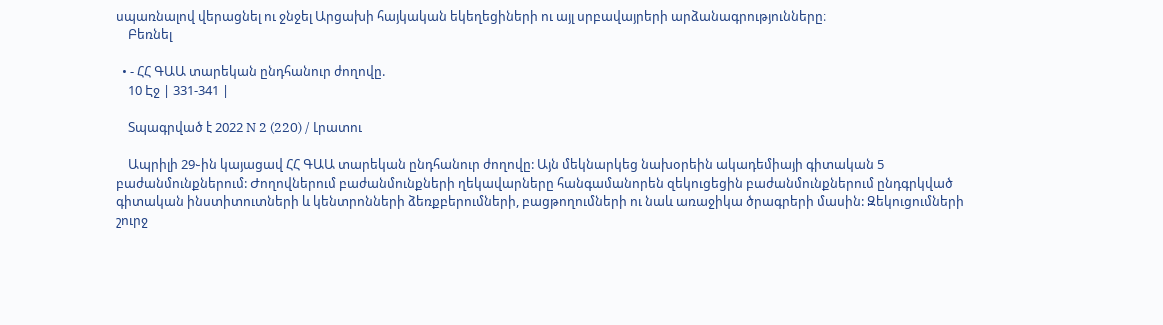սպառնալով վերացնել ու ջնջել Արցախի հայկական եկեղեցիների ու այլ սրբավայրերի արձանագրությունները։
    Բեռնել

  • - ՀՀ ԳԱԱ տարեկան ընդհանուր ժողովը.
    10 Էջ | 331-341 |

    Տպագրված է 2022 N 2 (220) / Լրատու

    Ապրիլի 29֊ին կայացավ ՀՀ ԳԱԱ տարեկան ընդհանուր ժողովը: Այն մեկնարկեց նախօրեին ակադեմիայի գիտական 5 բաժանմունքներում: Ժողովներում բաժանմունքների ղեկավարները հանգամանորեն զեկուցեցին բաժանմունքներում ընդգրկված գիտական ինստիտուտների և կենտրոնների ձեռքբերումների, բացթողումների ու նաև առաջիկա ծրագրերի մասին: Զեկուցումների շուրջ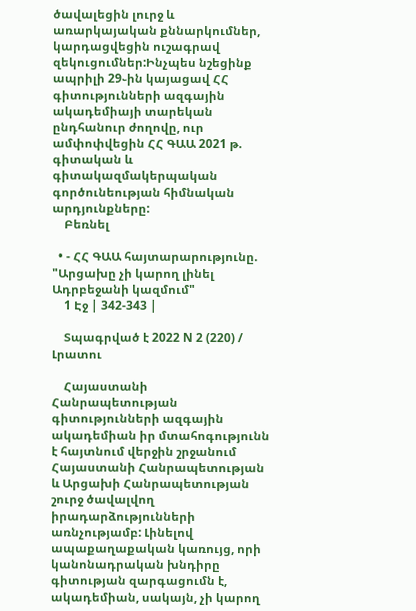ծավալեցին լուրջ և առարկայական քննարկումներ, կարդացվեցին ուշագրավ զեկուցումներ:Ինչպես նշեցինք ապրիլի 29֊ին կայացավ ՀՀ գիտությունների ազգային ակադեմիայի տարեկան ընդհանուր ժողովը, ուր ամփոփվեցին ՀՀ ԳԱԱ 2021 թ. գիտական և գիտակազմակերպական գործունեության հիմնական արդյունքները:
    Բեռնել

  • - ՀՀ ԳԱԱ հայտարարությունը. "Արցախը չի կարող լինել Ադրբեջանի կազմում"
    1 Էջ | 342-343 |

    Տպագրված է 2022 N 2 (220) / Լրատու

    Հայաստանի Հանրապետության գիտությունների ազգային ակադեմիան իր մտահոգությունն է հայտնում վերջին շրջանում Հայաստանի Հանրապետության և Արցախի Հանրապետության շուրջ ծավալվող իրադարձությունների առնչությամբ: Լինելով ապաքաղաքական կառույց, որի կանոնադրական խնդիրը գիտության զարգացումն է, ակադեմիան, սակայն, չի կարող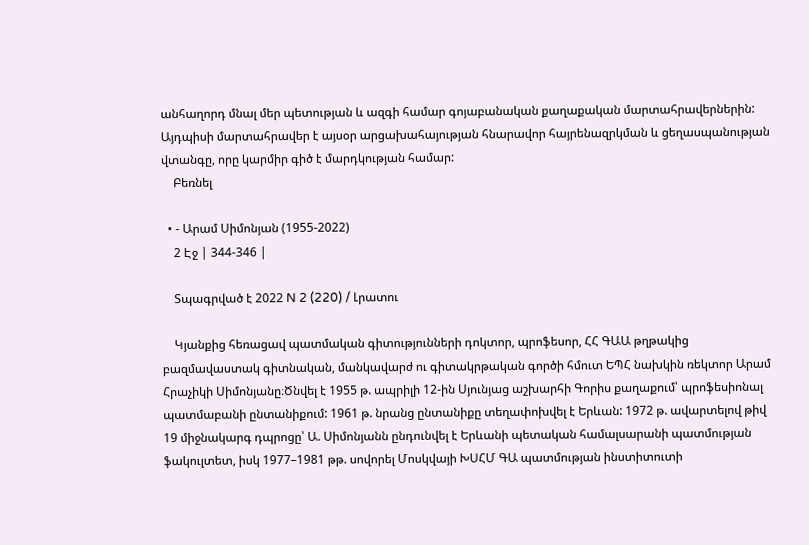անհաղորդ մնալ մեր պետության և ազգի համար գոյաբանական քաղաքական մարտահրավերներին: Այդպիսի մարտահրավեր է այսօր արցախահայության հնարավոր հայրենազրկման և ցեղասպանության վտանգը, որը կարմիր գիծ է մարդկության համար:
    Բեռնել

  • - Արամ Սիմոնյան (1955-2022)
    2 Էջ | 344-346 |

    Տպագրված է 2022 N 2 (220) / Լրատու

    Կյանքից հեռացավ պատմական գիտությունների դոկտոր, պրոֆեսոր, ՀՀ ԳԱԱ թղթակից բազմավաստակ գիտնական, մանկավարժ ու գիտակրթական գործի հմուտ ԵՊՀ նախկին ռեկտոր Արամ Հրաչիկի Սիմոնյանը։Ծնվել է 1955 թ. ապրիլի 12-ին Սյունյաց աշխարհի Գորիս քաղաքում՝ պրոֆեսիոնալ պատմաբանի ընտանիքում: 1961 թ. նրանց ընտանիքը տեղափոխվել է Երևան: 1972 թ. ավարտելով թիվ 19 միջնակարգ դպրոցը՝ Ա. Սիմոնյանն ընդունվել է Երևանի պետական համալսարանի պատմության ֆակուլտետ, իսկ 1977–1981 թթ. սովորել Մոսկվայի ԽՍՀՄ ԳԱ պատմության ինստիտուտի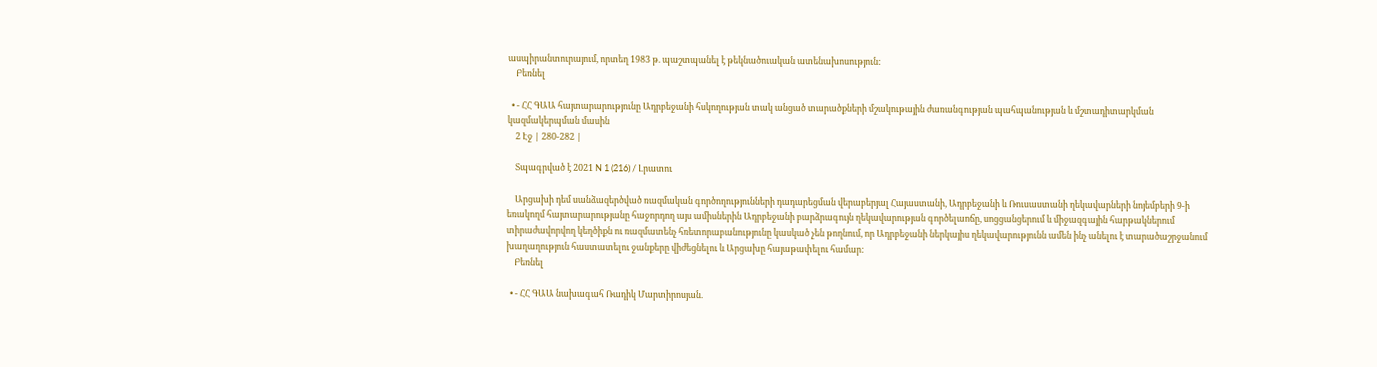ասպիրանտուրայում, որտեղ 1983 թ. պաշտպանել է թեկնածուական ատենախոսություն:
    Բեռնել

  • - ՀՀ ԳԱԱ հայտարարությունը Ադրբեջանի հսկողության տակ անցած տարածքների մշակութային ժառանգության պահպանության և մշտադիտարկման կազմակերպման մասին
    2 Էջ | 280-282 |

    Տպագրված է 2021 N 1 (216) / Լրատու

    Արցախի դեմ սանձազերծված ռազմական գործողությունների դադարեցման վերաբերյալ Հայաստանի, Ադրբեջանի և Ռուսաստանի ղեկավարների նոյեմբերի 9-ի եռակողմ հայտարարությանը հաջորդող այս ամիսներին Ադրբեջանի բարձրագույն ղեկավարության գործելաոճը, սոցցանցերում և միջազգային հարթակներում տիրաժավորվող կեղծիքն ու ռազմատենչ հռետորաբանությունը կասկած չեն թողնում, որ Ադրբեջանի ներկայիս ղեկավարությունն ամեն ինչ անելու է տարածաշրջանում խաղաղություն հաստատելու ջանքերը վիժեցնելու և Արցախը հայաթափելու համար:
    Բեռնել

  • - ՀՀ ԳԱԱ նախագահ Ռադիկ Մարտիրոսյան.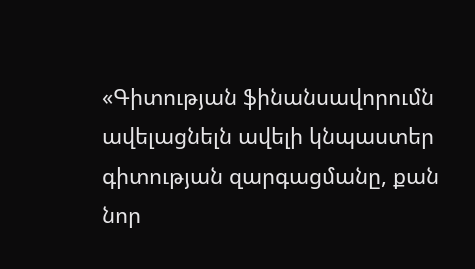«Գիտության ֆինանսավորումն ավելացնելն ավելի կնպաստեր գիտության զարգացմանը, քան նոր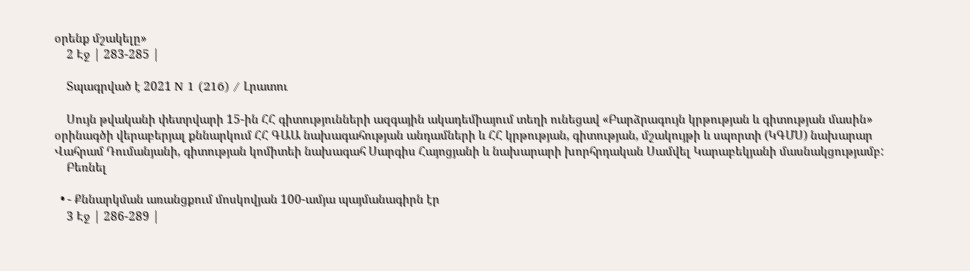օրենք մշակելը»
    2 Էջ | 283-285 |

    Տպագրված է 2021 N 1 (216) / Լրատու

    Սույն թվականի փետրվարի 15-ին ՀՀ գիտությունների ազգային ակադեմիայում տեղի ունեցավ «Բարձրագույն կրթության և գիտության մասին» օրինագծի վերաբերյալ քննարկում ՀՀ ԳԱԱ նախագահության անդամների և ՀՀ կրթության, գիտության, մշակույթի և սպորտի (ԿԳՄՍ) նախարար Վահրամ Դումանյանի, գիտության կոմիտեի նախագահ Սարգիս Հայոցյանի և նախարարի խորհրդական Սամվել Կարաբեկյանի մասնակցությամբ:
    Բեռնել

  • - Քննարկման առանցքում մոսկովյան 100-ամյա պայմանագիրն էր
    3 Էջ | 286-289 |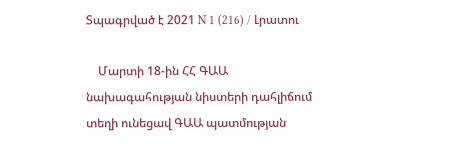Տպագրված է 2021 N 1 (216) / Լրատու

    Մարտի 18-ին ՀՀ ԳԱԱ նախագահության նիստերի դահլիճում տեղի ունեցավ ԳԱԱ պատմության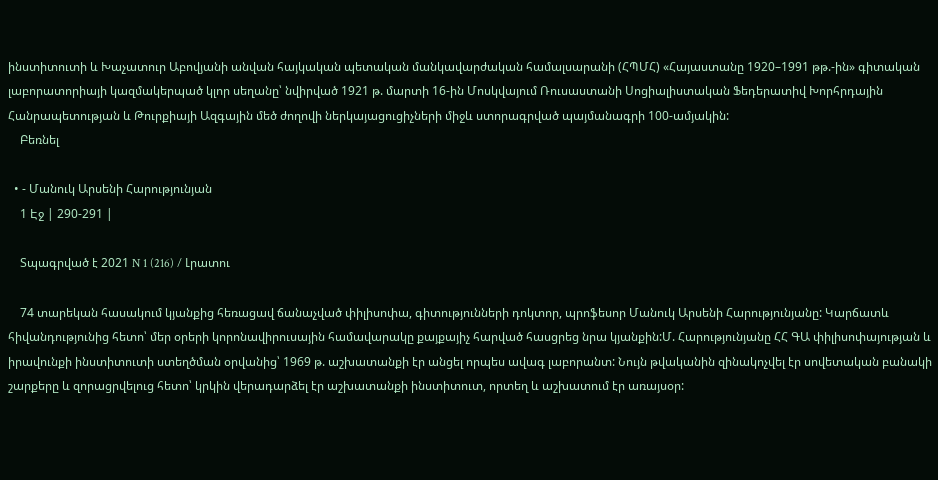ինստիտուտի և Խաչատուր Աբովյանի անվան հայկական պետական մանկավարժական համալսարանի (ՀՊՄՀ) «Հայաստանը 1920–1991 թթ.-ին» գիտական լաբորատորիայի կազմակերպած կլոր սեղանը՝ նվիրված 1921 թ. մարտի 16-ին Մոսկվայում Ռուսաստանի Սոցիալիստական Ֆեդերատիվ Խորհրդային Հանրապետության և Թուրքիայի Ազգային մեծ ժողովի ներկայացուցիչների միջև ստորագրված պայմանագրի 100-ամյակին:
    Բեռնել

  • - Մանուկ Արսենի Հարությունյան
    1 Էջ | 290-291 |

    Տպագրված է 2021 N 1 (216) / Լրատու

    74 տարեկան հասակում կյանքից հեռացավ ճանաչված փիլիսոփա, գիտությունների դոկտոր, պրոֆեսոր Մանուկ Արսենի Հարությունյանը: Կարճատև հիվանդությունից հետո՝ մեր օրերի կորոնավիրուսային համավարակը քայքայիչ հարված հասցրեց նրա կյանքին:Մ. Հարությունյանը ՀՀ ԳԱ փիլիսոփայության և իրավունքի ինստիտուտի ստեղծման օրվանից՝ 1969 թ. աշխատանքի էր անցել որպես ավագ լաբորանտ: Նույն թվականին զինակոչվել էր սովետական բանակի շարքերը և զորացրվելուց հետո՝ կրկին վերադարձել էր աշխատանքի ինստիտուտ, որտեղ և աշխատում էր առայսօր: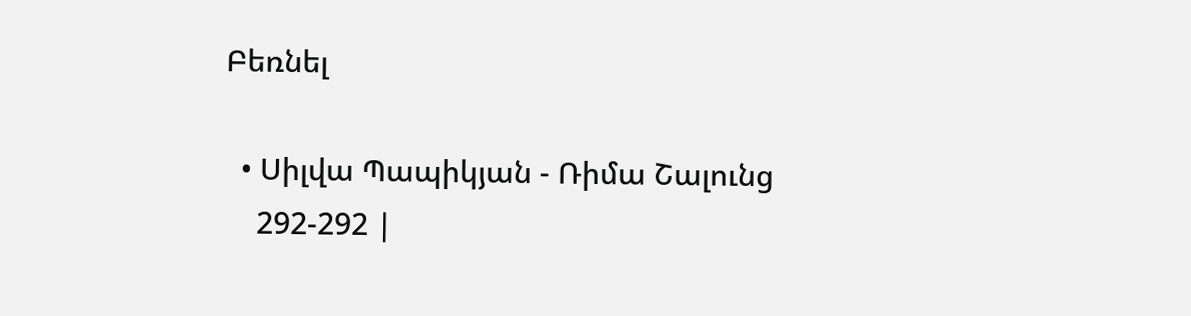Բեռնել

  • Սիլվա Պապիկյան - Ռիմա Շալունց
    292-292 |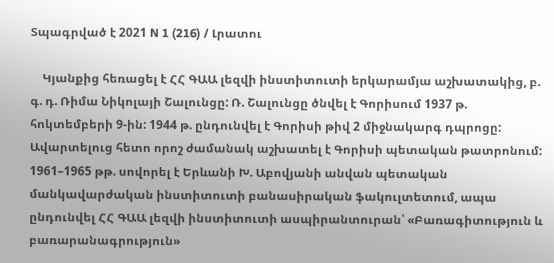Տպագրված է 2021 N 1 (216) / Լրատու

    Կյանքից հեռացել է ՀՀ ԳԱԱ լեզվի ինստիտուտի երկարամյա աշխատակից, բ. գ. դ. Ռիմա Նիկոլայի Շալունցը: Ռ. Շալունցը ծնվել է Գորիսում 1937 թ. հոկտեմբերի 9-ին: 1944 թ. ընդունվել է Գորիսի թիվ 2 միջնակարգ դպրոցը: Ավարտելուց հետո որոշ ժամանակ աշխատել է Գորիսի պետական թատրոնում: 1961–1965 թթ. սովորել է Երևանի Խ. Աբովյանի անվան պետական մանկավարժական ինստիտուտի բանասիրական ֆակուլտետում, ապա ընդունվել ՀՀ ԳԱԱ լեզվի ինստիտուտի ասպիրանտուրան՝ «Բառագիտություն և բառարանագրություն»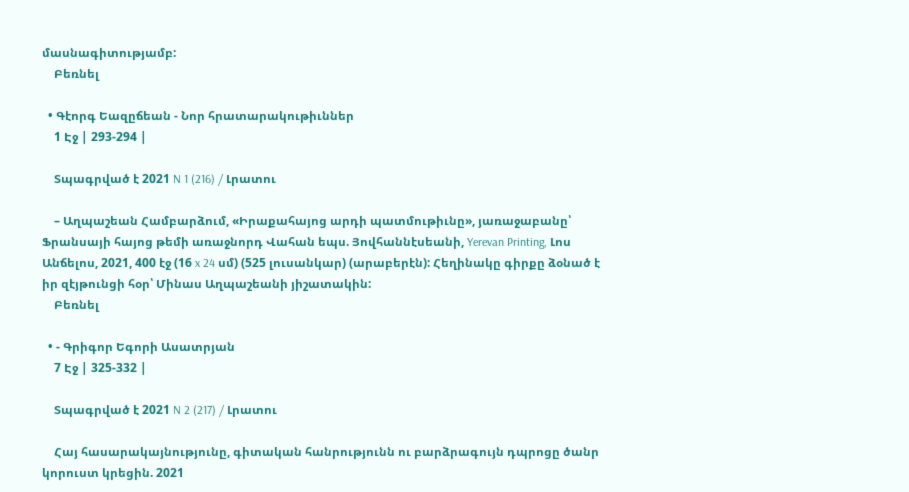մասնագիտությամբ:
    Բեռնել

  • Գէորգ Եազըճեան - Նոր հրատարակութիւններ
    1 Էջ | 293-294 |

    Տպագրված է 2021 N 1 (216) / Լրատու

    – Աղպաշեան Համբարձում, «Իրաքահայոց արդի պատմութիւնը», յառաջաբանը՝ Ֆրանսայի հայոց թեմի առաջնորդ Վահան եպս. Յովհաննէսեանի, Yerevan Printing, Լոս Անճելոս, 2021, 400 էջ (16 x 24 սմ) (525 լուսանկար) (արաբերէն): Հեղինակը գիրքը ձօնած է իր զէյթունցի հօր՝ Մինաս Աղպաշեանի յիշատակին:
    Բեռնել

  • - Գրիգոր Եգորի Ասատրյան
    7 Էջ | 325-332 |

    Տպագրված է 2021 N 2 (217) / Լրատու

    Հայ հասարակայնությունը, գիտական հանրությունն ու բարձրագույն դպրոցը ծանր կորուստ կրեցին. 2021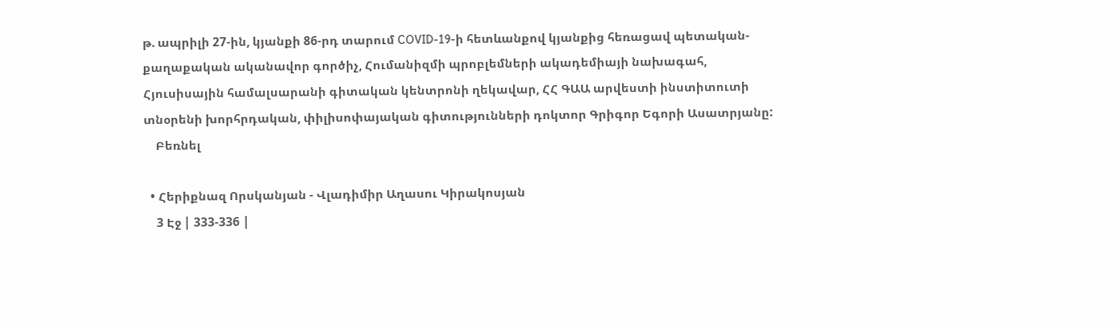թ. ապրիլի 27-ին, կյանքի 86-րդ տարում COVID-19-ի հետևանքով կյանքից հեռացավ պետական-քաղաքական ականավոր գործիչ, Հումանիզմի պրոբլեմների ակադեմիայի նախագահ, Հյուսիսային համալսարանի գիտական կենտրոնի ղեկավար, ՀՀ ԳԱԱ արվեստի ինստիտուտի տնօրենի խորհրդական, փիլիսոփայական գիտությունների դոկտոր Գրիգոր Եգորի Ասատրյանը:
    Բեռնել

  • Հերիքնազ Որսկանյան - Վլադիմիր Աղասու Կիրակոսյան
    3 Էջ | 333-336 |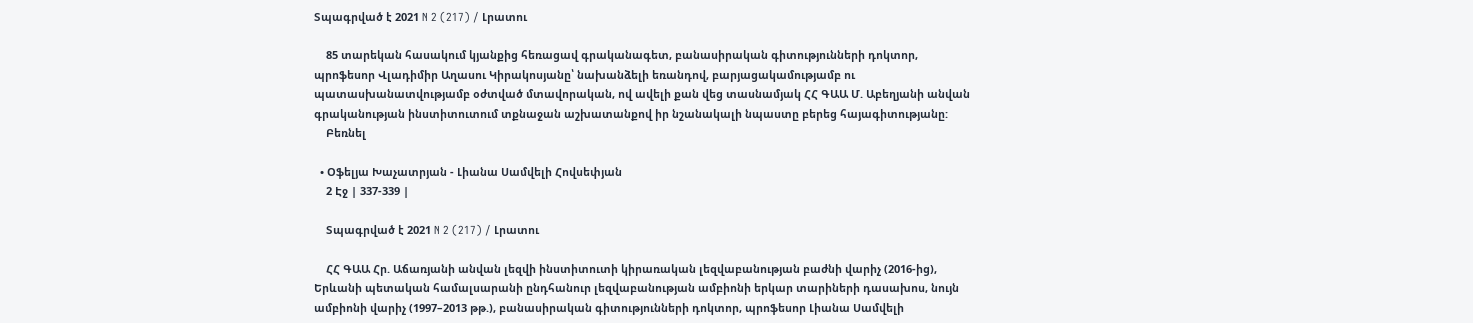Տպագրված է 2021 N 2 (217) / Լրատու

    85 տարեկան հասակում կյանքից հեռացավ գրականագետ, բանասիրական գիտությունների դոկտոր, պրոֆեսոր Վլադիմիր Աղասու Կիրակոսյանը՝ նախանձելի եռանդով, բարյացակամությամբ ու պատասխանատվությամբ օժտված մտավորական, ով ավելի քան վեց տասնամյակ ՀՀ ԳԱԱ Մ. Աբեղյանի անվան գրականության ինստիտուտում տքնաջան աշխատանքով իր նշանակալի նպաստը բերեց հայագիտությանը:
    Բեռնել

  • Օֆելյա Խաչատրյան - Լիանա Սամվելի Հովսեփյան
    2 Էջ | 337-339 |

    Տպագրված է 2021 N 2 (217) / Լրատու

    ՀՀ ԳԱԱ Հր. Աճառյանի անվան լեզվի ինստիտուտի կիրառական լեզվաբանության բաժնի վարիչ (2016-ից), Երևանի պետական համալսարանի ընդհանուր լեզվաբանության ամբիոնի երկար տարիների դասախոս, նույն ամբիոնի վարիչ (1997–2013 թթ.), բանասիրական գիտությունների դոկտոր, պրոֆեսոր Լիանա Սամվելի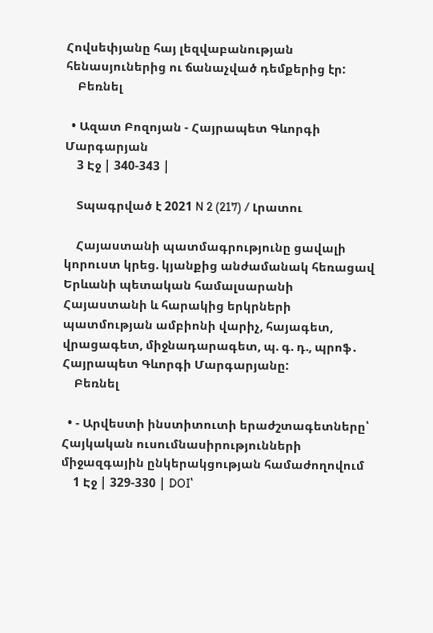Հովսեփյանը հայ լեզվաբանության հենասյուներից ու ճանաչված դեմքերից էր:
    Բեռնել

  • Ազատ Բոզոյան - Հայրապետ Գևորգի Մարգարյան
    3 Էջ | 340-343 |

    Տպագրված է 2021 N 2 (217) / Լրատու

    Հայաստանի պատմագրությունը ցավալի կորուստ կրեց. կյանքից անժամանակ հեռացավ Երևանի պետական համալսարանի Հայաստանի և հարակից երկրների պատմության ամբիոնի վարիչ, հայագետ, վրացագետ, միջնադարագետ, պ. գ. դ., պրոֆ․ Հայրապետ Գևորգի Մարգարյանը:
    Բեռնել

  • - Արվեստի ինստիտուտի երաժշտագետները՝ Հայկական ուսումնասիրությունների միջազգային ընկերակցության համաժողովում
    1 Էջ | 329-330 | DOI՝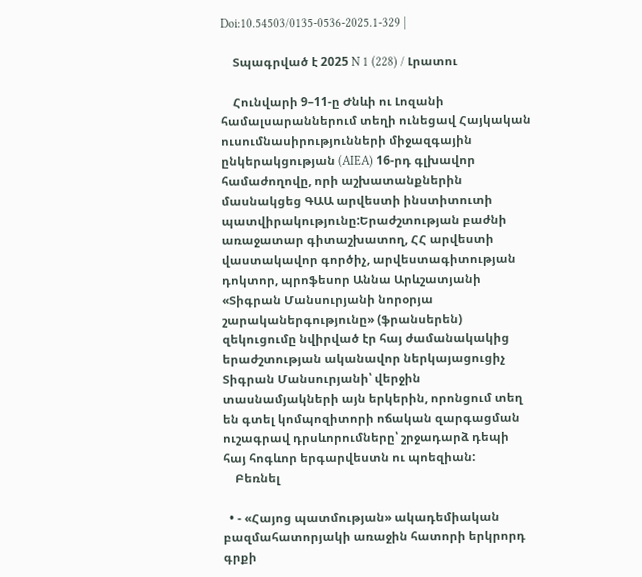Doi:10.54503/0135-0536-2025.1-329 |

    Տպագրված է 2025 N 1 (228) / Լրատու

    Հունվարի 9–11-ը Ժնևի ու Լոզանի համալսարաններում տեղի ունեցավ Հայկական ուսումնասիրությունների միջազգային ընկերակցության (AIEA) 16-րդ գլխավոր համաժողովը, որի աշխատանքներին մասնակցեց ԳԱԱ արվեստի ինստիտուտի պատվիրակությունը:Երաժշտության բաժնի առաջատար գիտաշխատող, ՀՀ արվեստի վաստակավոր գործիչ, արվեստագիտության դոկտոր, պրոֆեսոր Աննա Արևշատյանի «Տիգրան Մանսուրյանի նորօրյա շարականերգությունը» (ֆրանսերեն) զեկուցումը նվիրված էր հայ ժամանակակից երաժշտության ականավոր ներկայացուցիչ Տիգրան Մանսուրյանի՝ վերջին տասնամյակների այն երկերին, որոնցում տեղ են գտել կոմպոզիտորի ոճական զարգացման ուշագրավ դրսևորումները՝ շրջադարձ դեպի հայ հոգևոր երգարվեստն ու պոեզիան:
    Բեռնել

  • - «Հայոց պատմության» ակադեմիական բազմահատորյակի առաջին հատորի երկրորդ գրքի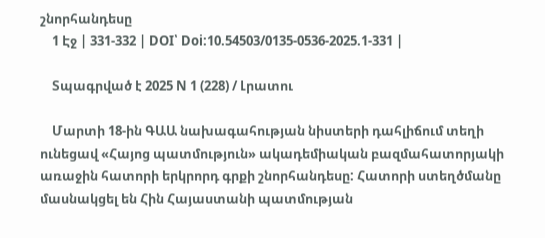շնորհանդեսը
    1 Էջ | 331-332 | DOI՝ Doi:10.54503/0135-0536-2025.1-331 |

    Տպագրված է 2025 N 1 (228) / Լրատու

    Մարտի 18-ին ԳԱԱ նախագահության նիստերի դահլիճում տեղի ունեցավ «Հայոց պատմություն» ակադեմիական բազմահատորյակի առաջին հատորի երկրորդ գրքի շնորհանդեսը: Հատորի ստեղծմանը մասնակցել են Հին Հայաստանի պատմության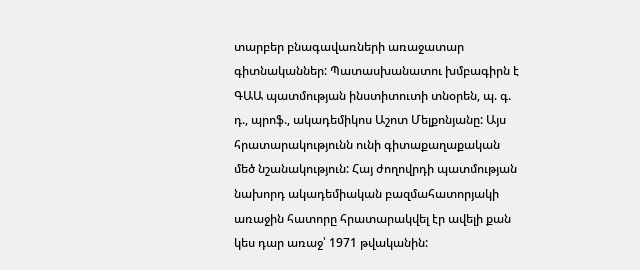տարբեր բնագավառների առաջատար գիտնականներ: Պատասխանատու խմբագիրն է ԳԱԱ պատմության ինստիտուտի տնօրեն, պ. գ. դ., պրոֆ., ակադեմիկոս Աշոտ Մելքոնյանը: Այս հրատարակությունն ունի գիտաքաղաքական մեծ նշանակություն: Հայ ժողովրդի պատմության նախորդ ակադեմիական բազմահատորյակի առաջին հատորը հրատարակվել էր ավելի քան կես դար առաջ՝ 1971 թվականին: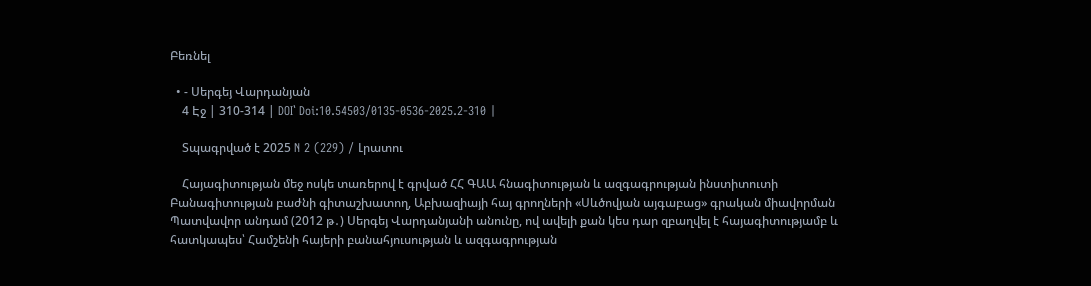Բեռնել

  • - Սերգեյ Վարդանյան
    4 Էջ | 310-314 | DOI՝ Doi:10.54503/0135-0536-2025.2-310 |

    Տպագրված է 2025 N 2 (229) / Լրատու

    Հայագիտության մեջ ոսկե տառերով է գրված ՀՀ ԳԱԱ հնագիտության և ազգագրության ինստիտուտի Բանագիտության բաժնի գիտաշխատող, Աբխազիայի հայ գրողների «Սևծովյան այգաբաց» գրական միավորման Պատվավոր անդամ (2012 թ․) Սերգեյ Վարդանյանի անունը, ով ավելի քան կես դար զբաղվել է հայագիտությամբ և հատկապես՝ Համշենի հայերի բանահյուսության և ազգագրության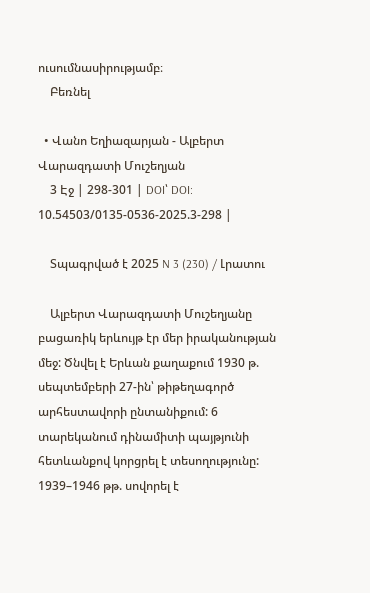ուսումնասիրությամբ։
    Բեռնել

  • Վանո Եղիազարյան - Ալբերտ Վարազդատի Մուշեղյան
    3 Էջ | 298-301 | DOI՝ DOI: 10.54503/0135-0536-2025.3-298 |

    Տպագրված է 2025 N 3 (230) / Լրատու

    Ալբերտ Վարազդատի Մուշեղյանը բացառիկ երևույթ էր մեր իրականության մեջ: Ծնվել է Երևան քաղաքում 1930 թ. սեպտեմբերի 27-ին՝ թիթեղագործ արհեստավորի ընտանիքում: 6 տարեկանում դինամիտի պայթյունի հետևանքով կորցրել է տեսողությունը: 1939–1946 թթ. սովորել է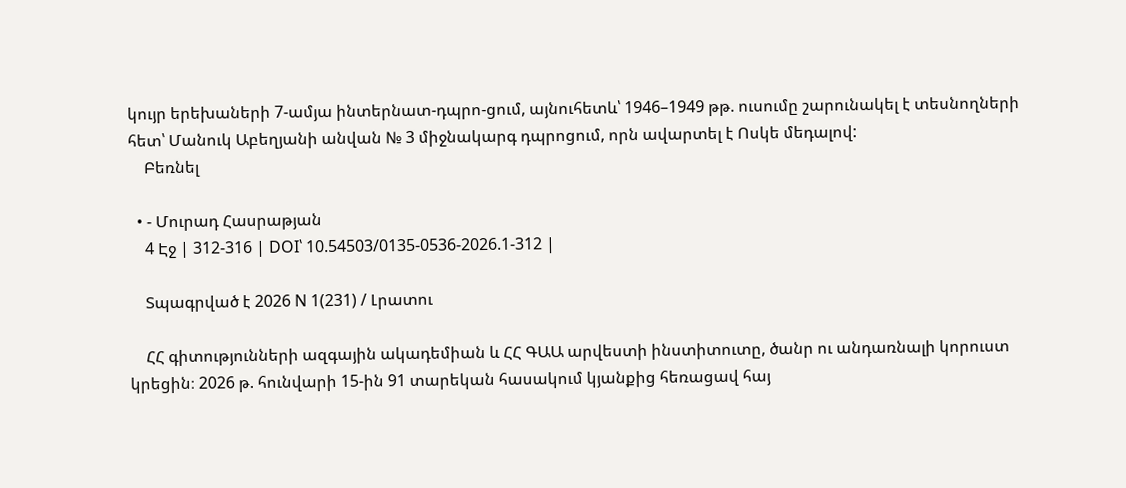կույր երեխաների 7-ամյա ինտերնատ-դպրո-ցում, այնուհետև՝ 1946–1949 թթ. ուսումը շարունակել է տեսնողների հետ՝ Մանուկ Աբեղյանի անվան № 3 միջնակարգ դպրոցում, որն ավարտել է Ոսկե մեդալով:
    Բեռնել

  • - Մուրադ Հասրաթյան
    4 Էջ | 312-316 | DOI՝ 10.54503/0135-0536-2026.1-312 |

    Տպագրված է 2026 N 1(231) / Լրատու

    ՀՀ գիտությունների ազգային ակադեմիան և ՀՀ ԳԱԱ արվեստի ինստիտուտը, ծանր ու անդառնալի կորուստ կրեցին։ 2026 թ. հունվարի 15-ին 91 տարեկան հասակում կյանքից հեռացավ հայ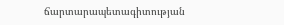ճարտարապետագիտության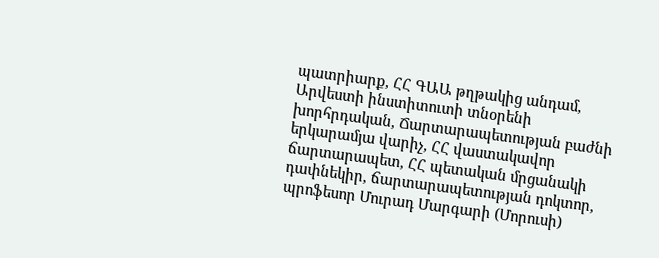պատրիարք, ՀՀ ԳԱԱ թղթակից անդամ, Արվեստի ինստիտուտի տնօրենի խորհրդական, Ճարտարապետության բաժնի երկարամյա վարիչ, ՀՀ վաստակավոր ճարտարապետ, ՀՀ պետական մրցանակի դափնեկիր, ճարտարապետության դոկտոր, պրոֆեսոր Մուրադ Մարգարի (Մորուսի)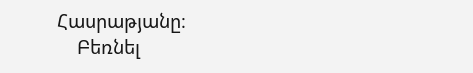Հասրաթյանը։
    Բեռնել